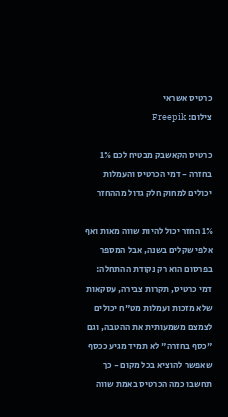כרטיס אשראי
צילום: Freepik

כרטיס הקאשבק מבטיח לכם 1% בחזרה - דמי הכרטיס והעמלות יכולים למחוק חלק גדול מההחזר

1% החזר יכול להיות שווה מאות ואף אלפי שקלים בשנה, אבל המספר בפרסום הוא רק נקודת ההתחלה: דמי כרטיס, תקרות צבירה, עסקאות שלא מזכות ועמלות מט"ח יכולים לצמצם משמעותית את ההטבה, וגם "כסף בחזרה" לא תמיד מגיע ככסף שאפשר להוציא בכל מקום - כך תחשבו כמה הכרטיס באמת שווה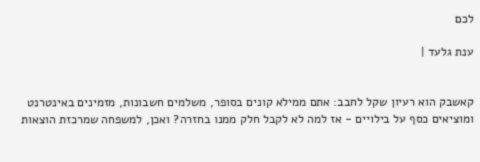לכם

ענת גלעד |


קאשבק הוא רעיון שקל לחבב: אתם ממילא קונים בסופר, משלמים חשבונות, מזמינים באינטרנט ומוציאים כסף על בילויים - אז למה לא לקבל חלק ממנו בחזרה? ואכן, למשפחה שמרכזת הוצאות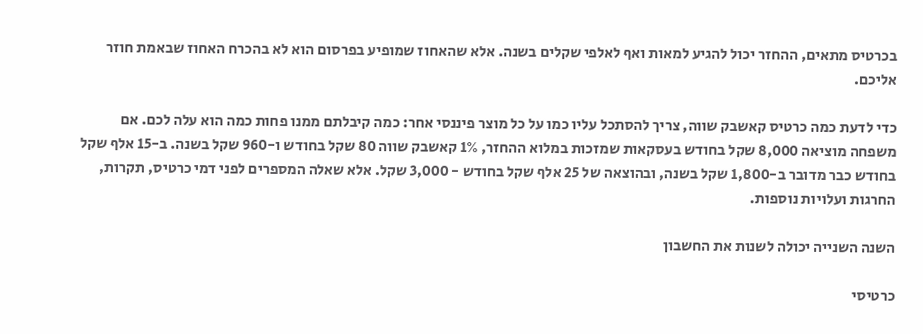בכרטיס מתאים, ההחזר יכול להגיע למאות ואף לאלפי שקלים בשנה. אלא שהאחוז שמופיע בפרסום הוא לא בהכרח האחוז שבאמת חוזר אליכם.

כדי לדעת כמה כרטיס קאשבק שווה, צריך להסתכל עליו כמו על כל מוצר פיננסי אחר: כמה קיבלתם ממנו פחות כמה הוא עלה לכם. אם משפחה מוציאה 8,000 שקל בחודש בעסקאות שמזכות במלוא ההחזר, 1% קאשבק שווה 80 שקל בחודש ו-960 שקל בשנה. ב-15 אלף שקל בחודש כבר מדובר ב-1,800 שקל בשנה, ובהוצאה של 25 אלף שקל בחודש - 3,000 שקל. אלא שאלה המספרים לפני דמי כרטיס, תקרות, החרגות ועלויות נוספות.

השנה השנייה יכולה לשנות את החשבון

כרטיסי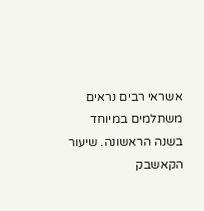אשראי רבים נראים משתלמים במיוחד בשנה הראשונה. שיעור הקאשבק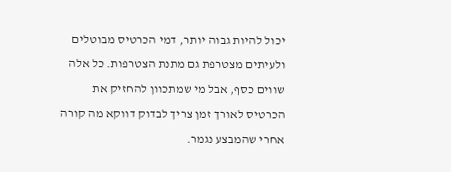יכול להיות גבוה יותר, דמי הכרטיס מבוטלים ולעיתים מצטרפת גם מתנת הצטרפות. כל אלה שווים כסף, אבל מי שמתכוון להחזיק את הכרטיס לאורך זמן צריך לבדוק דווקא מה קורה אחרי שהמבצע נגמר.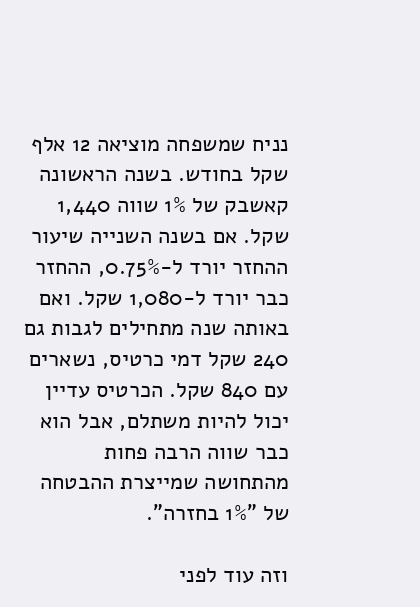נניח שמשפחה מוציאה 12 אלף שקל בחודש. בשנה הראשונה קאשבק של 1% שווה 1,440 שקל. אם בשנה השנייה שיעור ההחזר יורד ל-0.75%, ההחזר כבר יורד ל-1,080 שקל. ואם באותה שנה מתחילים לגבות גם 240 שקל דמי כרטיס, נשארים עם 840 שקל. הכרטיס עדיין יכול להיות משתלם, אבל הוא כבר שווה הרבה פחות מהתחושה שמייצרת ההבטחה של "1% בחזרה".

וזה עוד לפני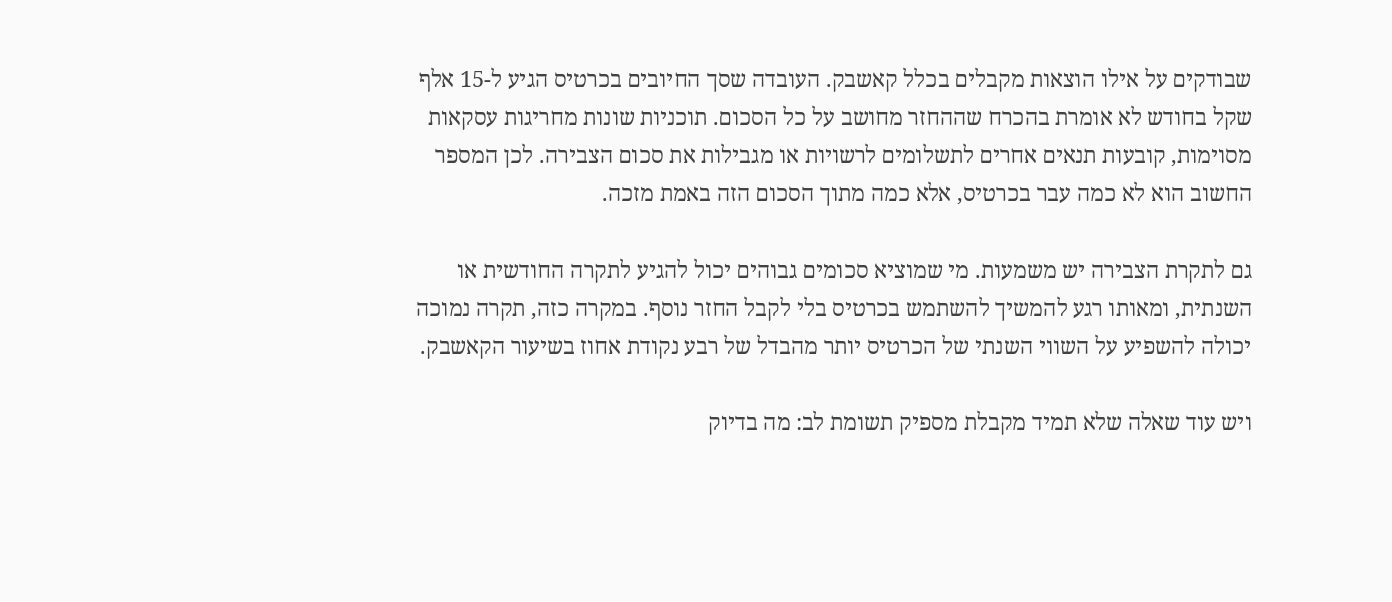שבודקים על אילו הוצאות מקבלים בכלל קאשבק. העובדה שסך החיובים בכרטיס הגיע ל-15 אלף שקל בחודש לא אומרת בהכרח שההחזר מחושב על כל הסכום. תוכניות שונות מחריגות עסקאות מסוימות, קובעות תנאים אחרים לתשלומים לרשויות או מגבילות את סכום הצבירה. לכן המספר החשוב הוא לא כמה עבר בכרטיס, אלא כמה מתוך הסכום הזה באמת מזכה.

גם לתקרת הצבירה יש משמעות. מי שמוציא סכומים גבוהים יכול להגיע לתקרה החודשית או השנתית, ומאותו רגע להמשיך להשתמש בכרטיס בלי לקבל החזר נוסף. במקרה כזה, תקרה נמוכה יכולה להשפיע על השווי השנתי של הכרטיס יותר מהבדל של רבע נקודת אחוז בשיעור הקאשבק.

ויש עוד שאלה שלא תמיד מקבלת מספיק תשומת לב: מה בדיוק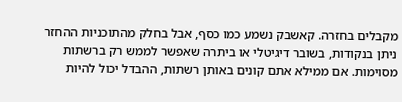מקבלים בחזרה. קאשבק נשמע כמו כסף, אבל בחלק מהתוכניות ההחזר ניתן בנקודות, בשובר דיגיטלי או ביתרה שאפשר לממש רק ברשתות מסוימות. אם ממילא אתם קונים באותן רשתות, ההבדל יכול להיות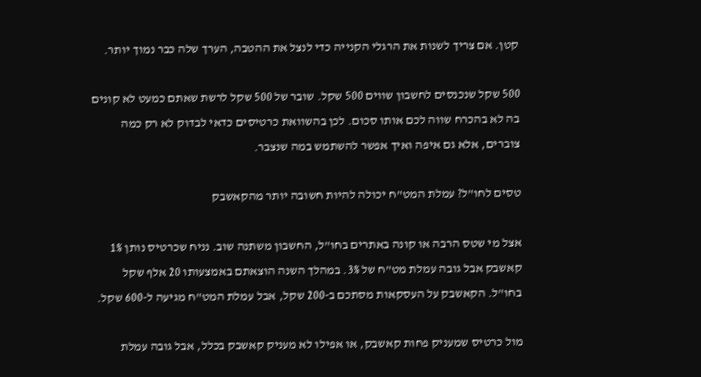קטן. אם צריך לשנות את הרגלי הקנייה כדי לנצל את ההטבה, הערך שלה כבר נמוך יותר.

500 שקל שנכנסים לחשבון שווים 500 שקל. שובר של 500 שקל לרשת שאתם כמעט לא קונים בה לא בהכרח שווה לכם אותו סכום. לכן בהשוואת כרטיסים כדאי לבדוק לא רק כמה צוברים, אלא גם איפה ואיך אפשר להשתמש במה שנצבר.

טסים לחו"ל? עמלת המט"ח יכולה להיות חשובה יותר מהקאשבק

אצל מי שטס הרבה או קונה באתרים בחו"ל, החשבון משתנה שוב. נניח שכרטיס נותן 1% קאשבק אבל גובה עמלת מט"ח של 3%. במהלך השנה הוצאתם באמצעותו 20 אלף שקל בחו"ל. הקאשבק על העסקאות מסתכם ב-200 שקל, אבל עמלת המט"ח מגיעה ל-600 שקל.

מול כרטיס שמעניק פחות קאשבק, או אפילו לא מעניק קאשבק בכלל, אבל גובה עמלת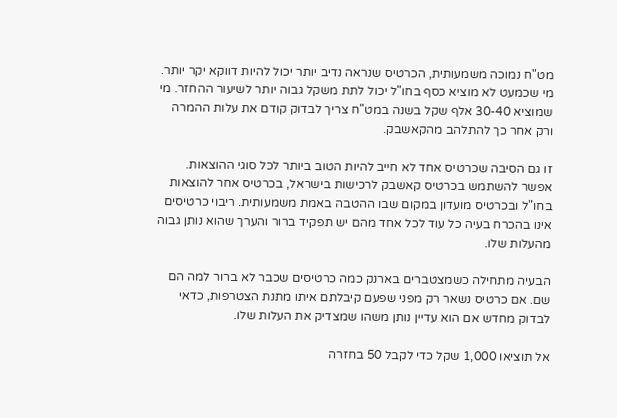מט"ח נמוכה משמעותית, הכרטיס שנראה נדיב יותר יכול להיות דווקא יקר יותר. מי שכמעט לא מוציא כסף בחו"ל יכול לתת משקל גבוה יותר לשיעור ההחזר. מי שמוציא 30-40 אלף שקל בשנה במט"ח צריך לבדוק קודם את עלות ההמרה ורק אחר כך להתלהב מהקאשבק.

זו גם הסיבה שכרטיס אחד לא חייב להיות הטוב ביותר לכל סוגי ההוצאות. אפשר להשתמש בכרטיס קאשבק לרכישות בישראל, בכרטיס אחר להוצאות בחו"ל ובכרטיס מועדון במקום שבו ההטבה באמת משמעותית. ריבוי כרטיסים אינו בהכרח בעיה כל עוד לכל אחד מהם יש תפקיד ברור והערך שהוא נותן גבוה מהעלות שלו.

הבעיה מתחילה כשמצטברים בארנק כמה כרטיסים שכבר לא ברור למה הם שם. אם כרטיס נשאר רק מפני שפעם קיבלתם איתו מתנת הצטרפות, כדאי לבדוק מחדש אם הוא עדיין נותן משהו שמצדיק את העלות שלו.

אל תוציאו 1,000 שקל כדי לקבל 50 בחזרה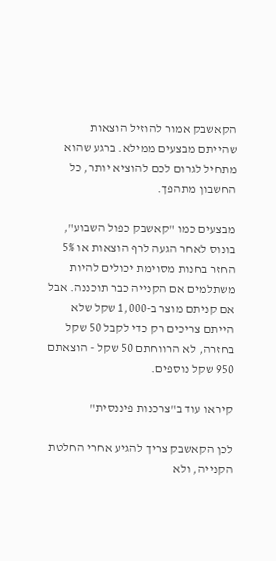הקאשבק אמור להוזיל הוצאות שהייתם מבצעים ממילא. ברגע שהוא מתחיל לגרום לכם להוציא יותר, כל החשבון מתהפך.

מבצעים כמו "קאשבק כפול השבוע", בונוס לאחר הגעה לרף הוצאות או 5% החזר בחנות מסוימת יכולים להיות משתלמים אם הקנייה כבר תוכננה. אבל אם קניתם מוצר ב-1,000 שקל שלא הייתם צריכים רק כדי לקבל 50 שקל בחזרה, לא הרווחתם 50 שקל - הוצאתם 950 שקל נוספים.

קיראו עוד ב"צרכנות פיננסית"

לכן הקאשבק צריך להגיע אחרי החלטת הקנייה, ולא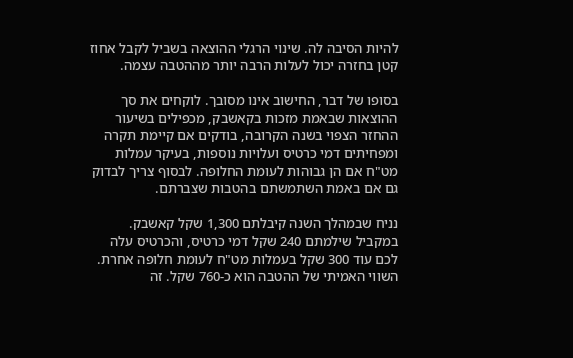להיות הסיבה לה. שינוי הרגלי ההוצאה בשביל לקבל אחוז קטן בחזרה יכול לעלות הרבה יותר מההטבה עצמה.

בסופו של דבר, החישוב אינו מסובך. לוקחים את סך ההוצאות שבאמת מזכות בקאשבק, מכפילים בשיעור ההחזר הצפוי בשנה הקרובה, בודקים אם קיימת תקרה ומפחיתים דמי כרטיס ועלויות נוספות, בעיקר עמלות מט"ח אם הן גבוהות לעומת החלופה. לבסוף צריך לבדוק גם אם באמת השתמשתם בהטבות שצברתם.

נניח שבמהלך השנה קיבלתם 1,300 שקל קאשבק. במקביל שילמתם 240 שקל דמי כרטיס, והכרטיס עלה לכם עוד 300 שקל בעמלות מט"ח לעומת חלופה אחרת. השווי האמיתי של ההטבה הוא כ-760 שקל. זה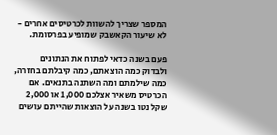המספר שצריך להשוות לכרטיסים אחרים - לא שיעור הקאשבק שמופיע בפרסומת.

פעם בשנה כדאי לפתוח את הנתונים ולבדוק כמה הוצאתם, כמה קיבלתם בחזרה, כמה שילמתם ומה השתנה בתנאים. אם הכרטיס משאיר אצלכם 1,000 או 2,000 שקל נטו בשנה על הוצאות שהייתם עושים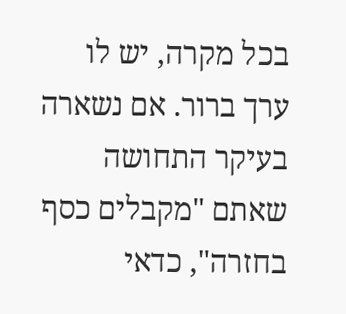בכל מקרה, יש לו ערך ברור. אם נשארה בעיקר התחושה שאתם "מקבלים כסף בחזרה", כדאי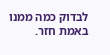לבדוק כמה ממנו באמת חזר.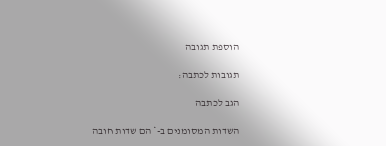הוספת תגובה

תגובות לכתבה:

הגב לכתבה

השדות המסומנים ב-* הם שדות חובה